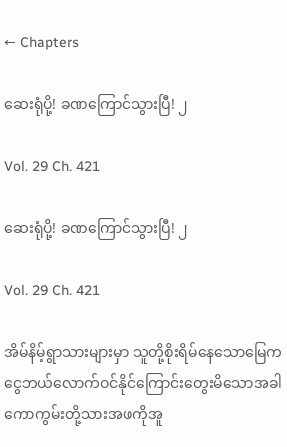← Chapters

ဆေးရုံပို့! ခဏကြောင်သွားပြီ! ၂

Vol. 29 Ch. 421

ဆေးရုံပို့! ခဏကြောင်သွားပြီ! ၂

Vol. 29 Ch. 421

အိမ်နိမ့်ရွာသားများမှာ သူတို့စိုးရိမ်နေသောမြေက ငွေဘယ်လောက်ဝင်နိုင်ကြောင်းတွေးမိသောအခါ ကောကွမ်းတို့သားအဖကိုအူ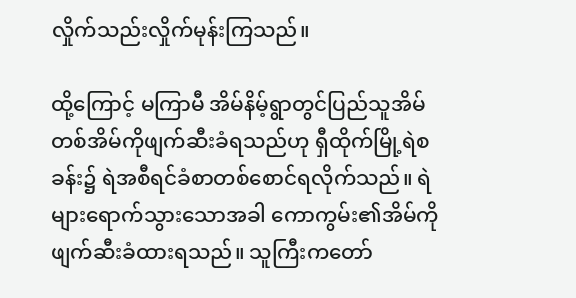လှိုက်သည်းလှိုက်မုန်းကြသည်။

ထို့ကြောင့် မကြာမီ အိမ်နိမ့်ရွာတွင်ပြည်သူအိမ်တစ်အိမ်ကိုဖျက်ဆီးခံရသည်ဟု ရှီထိုက်မြို့ရဲစခန်း၌ ရဲအစီရင်ခံစာတစ်စောင်ရလိုက်သည်။ ရဲများရောက်သွားသောအခါ ကောကွမ်း၏အိမ်ကိုဖျက်ဆီးခံထားရသည်။ သူကြီးကတော်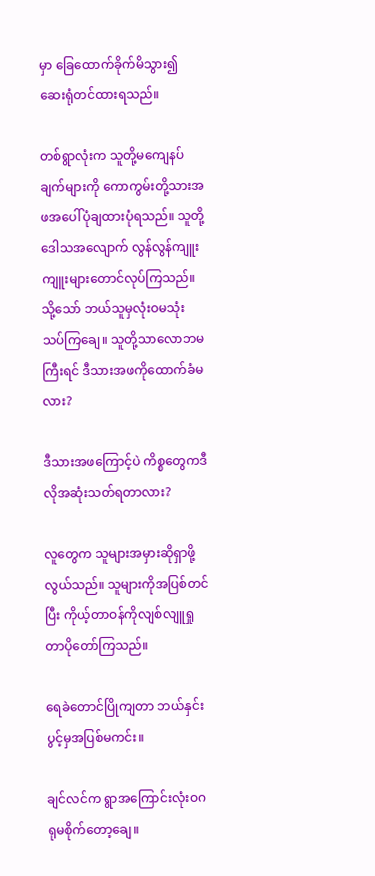မှာ ခြေထောက်ခိုက်မိသွား၍ ဆေးရုံတင်ထားရသည်။

တစ်ရွာလုံးက သူတို့မကျေနပ်ချက်များကို ကောကွမ်းတို့သားအဖအပေါ်ပုံချထားပုံရသည်။ သူတို့ဒေါသအလျောက် လွန်လွန်ကျူးကျူးများတောင်လုပ်ကြသည်။ သို့သော် ဘယ်သူမှလုံးဝမသုံးသပ်ကြချေ။ သူတို့သာလောဘမကြီးရင် ဒီသားအဖကိုထောက်ခံမလား?

ဒီသားအဖကြောင့်ပဲ ကိစ္စတွေကဒီလိုအဆုံးသတ်ရတာလား?

လူတွေက သူများအမှားဆိုရှာဖို့လွယ်သည်။ သူများကိုအပြစ်တင်ပြီး ကိုယ့်တာဝန်ကိုလျစ်လျူရှုတာပိုတော်ကြသည်။

ရေခဲတောင်ပြိုကျတာ ဘယ်နှင်းပွင့်မှအပြစ်မကင်း။

ချင်လင်က ရွာအကြောင်းလုံးဝဂရုမစိုက်တော့ချေ။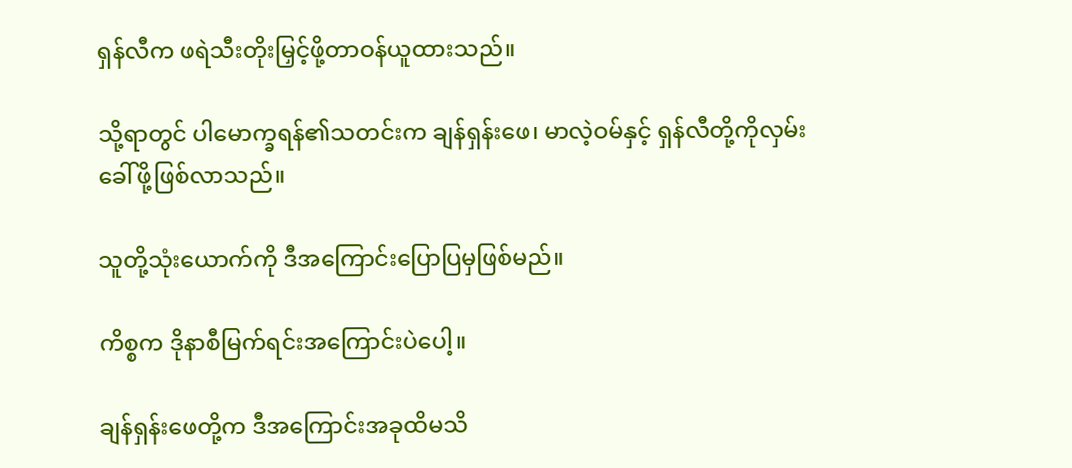ရှန်လီက ဖရဲသီးတိုးမြှင့်ဖို့တာဝန်ယူထားသည်။

သို့ရာတွင် ပါမောက္ခရန်၏သတင်းက ချန်ရှန်းဖေ၊ မာလဲ့ဝမ်နှင့် ရှန်လီတို့ကိုလှမ်းခေါ်ဖို့ဖြစ်လာသည်။

သူတို့သုံးယောက်ကို ဒီအကြောင်းပြောပြမှဖြစ်မည်။

ကိစ္စက ဒိုနာစီမြက်ရင်းအကြောင်းပဲပေါ့။

ချန်ရှန်းဖေတို့က ဒီအကြောင်းအခုထိမသိ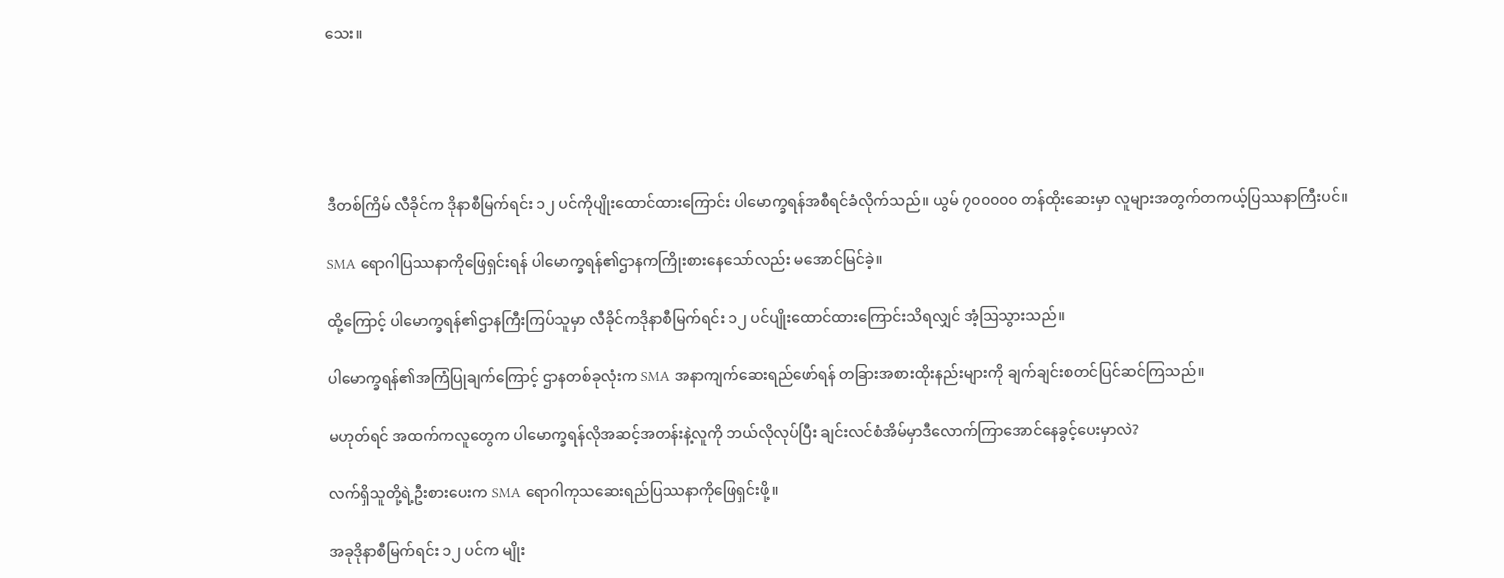သေး။





ဒီတစ်ကြိမ် လီခိုင်က ဒိုနာစီမြက်ရင်း ၁၂ ပင်ကိုပျိုးထောင်ထားကြောင်း ပါမောက္ခရန်အစီရင်ခံလိုက်သည်။ ယွမ် ၇၀၀၀၀၀ တန်ထိုးဆေးမှာ လူများအတွက်တကယ့်ပြဿနာကြီးပင်။

SMA ရောဂါပြဿနာကိုဖြေရှင်းရန် ပါမောက္ခရန်၏ဌာနကကြိုးစားနေသော်လည်း မအောင်မြင်ခဲ့။

ထို့ကြောင့် ပါမောက္ခရန်၏ဌာနကြီးကြပ်သူမှာ လီခိုင်ကဒိုနာစီမြက်ရင်း ၁၂ ပင်ပျိုးထောင်ထားကြောင်းသိရလျှင် အံ့ဩသွားသည်။

ပါမောက္ခရန်၏အကြံပြုချက်ကြောင့် ဌာနတစ်ခုလုံးက SMA အနာကျက်ဆေးရည်ဖော်ရန် တခြားအစားထိုးနည်းများကို ချက်ချင်းစတင်ပြင်ဆင်ကြသည်။

မဟုတ်ရင် အထက်ကလူတွေက ပါမောက္ခရန်လိုအဆင့်အတန်းနဲ့လူကို ဘယ်လိုလုပ်ပြီး ချင်းလင်စံအိမ်မှာဒီလောက်ကြာအောင်နေခွင့်ပေးမှာလဲ?

လက်ရှိသူတို့ရဲ့ဦးစားပေးက SMA ရောဂါကုသဆေးရည်ပြဿနာကိုဖြေရှင်းဖို့။

အခုဒိုနာစီမြက်ရင်း ၁၂ ပင်က မျိုး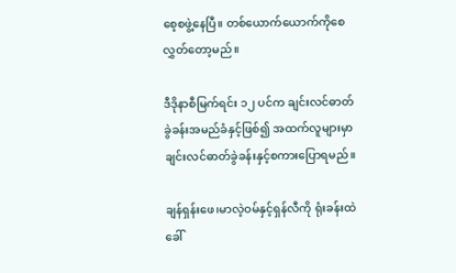စေ့စဖွဲ့နေပြီ။ တစ်ယောက်ယောက်ကိုစေလွှတ်တော့မည်။

ဒီဒိုနာစီမြက်ရင်း ၁၂ ပင်က ချင်းလင်ဓာတ်ခွဲခန်းအမည်ခံနှင့်ဖြစ်၍ အထက်လူများမှာ ချင်းလင်ဓာတ်ခွဲခန်းနှင့်စကားပြောရမည်။

ချန်ရှန်းဖေ၊မာလဲ့ဝမ်နှင့်ရှန်လီကို ရုံးခန်းထဲခေါ်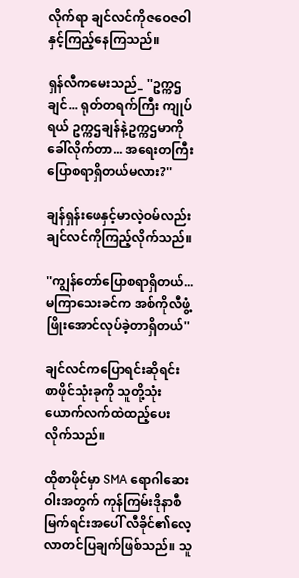လိုက်ရာ ချင်လင်ကိုဇဝေဇဝါနှင့်ကြည့်နေကြသည်။

ရှန်လီကမေးသည်_ ''ဥက္ကဌချင်... ရုတ်တရက်ကြီး ကျုပ်ရယ် ဥက္ကဌချန်နဲ့ဥက္ကဌမာကိုခေါ်လိုက်တာ... အရေးတကြီးပြောစရာရှိတယ်မလား?''

ချန်ရှန်းဖေနှင့်မာလဲ့ဝမ်လည်း ချင်လင်ကိုကြည့်လိုက်သည်။

''ကျွန်တော်ပြောစရာရှိတယ်... မကြာသေးခင်က အစ်ကိုလီဖွံ့ဖြိုးအောင်လုပ်ခဲ့တာရှိတယ်''

ချင်လင်ကပြောရင်းဆိုရင်း စာဖိုင်သုံးခုကို သူတို့သုံးယောက်လက်ထဲထည့်ပေးလိုက်သည်။

ထိုစာဖိုင်မှာ SMA ရောဂါဆေးဝါးအတွက် ကုန်ကြမ်းဒိုနာစီမြက်ရင်းအပေါ် လီခိုင်၏လေ့လာတင်ပြချက်ဖြစ်သည်။ သူ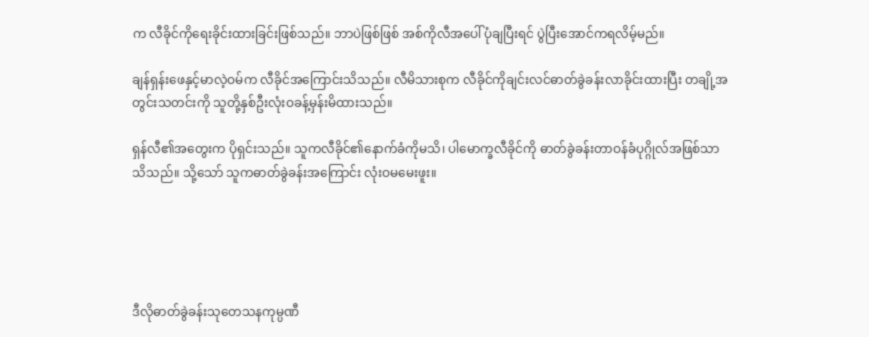က လီခိုင်ကိုရေးခိုင်းထားခြင်းဖြစ်သည်။ ဘာပဲဖြစ်ဖြစ် အစ်ကိုလီအပေါ်ပုံချပြီးရင် ပွဲပြီးအောင်ကရလိမ့်မည်။

ချန်ရှန်းဖေနှင့်မာလဲ့ဝမ်က လီခိုင်အကြောင်းသိသည်။ လီမိသားစုက လီခိုင်ကိုချင်းလင်ဓာတ်ခွဲခန်းလာခိုင်းထားပြီး တချို့အတွင်းသတင်းကို သူတို့နှစ်ဦးလုံးဝခန့်မှန်းမိထားသည်။

ရှန်လီ၏အတွေးက ပိုရှင်းသည်။ သူကလီခိုင်၏နောက်ခံကိုမသိ၊ ပါမောက္ခလီခိုင်ကို ဓာတ်ခွဲခန်းတာဝန်ခံပုဂ္ဂိုလ်အဖြစ်သာသိသည်။ သို့သော် သူကဓာတ်ခွဲခန်းအကြောင်း လုံးဝမမေးဖူး။





ဒီလိုဓာတ်ခွဲခန်းသုတေသနကုမ္ပဏီ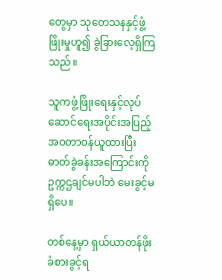တွေမှာ သုတေသနနှင့်ဖွံ့ဖြိုးမှုဟူ၍ ခွဲခြားလေ့ရှိကြသည်။

သူကဖွံ့ဖြိုးရေးနှင့်လုပ်ဆောင်ရေးအပိုင်းအပြည့်အဝတာဝန်ယူထားပြီး ဓာတ်ခွဲခန်းအကြောင်းကို ဥက္ကဌချင်မပါဘဲ မေးခွင့်မရှိပေ။

တစ်နေ့မှာ ရှယ်ယာတန်ဖိုးခံစားခွင့်ရ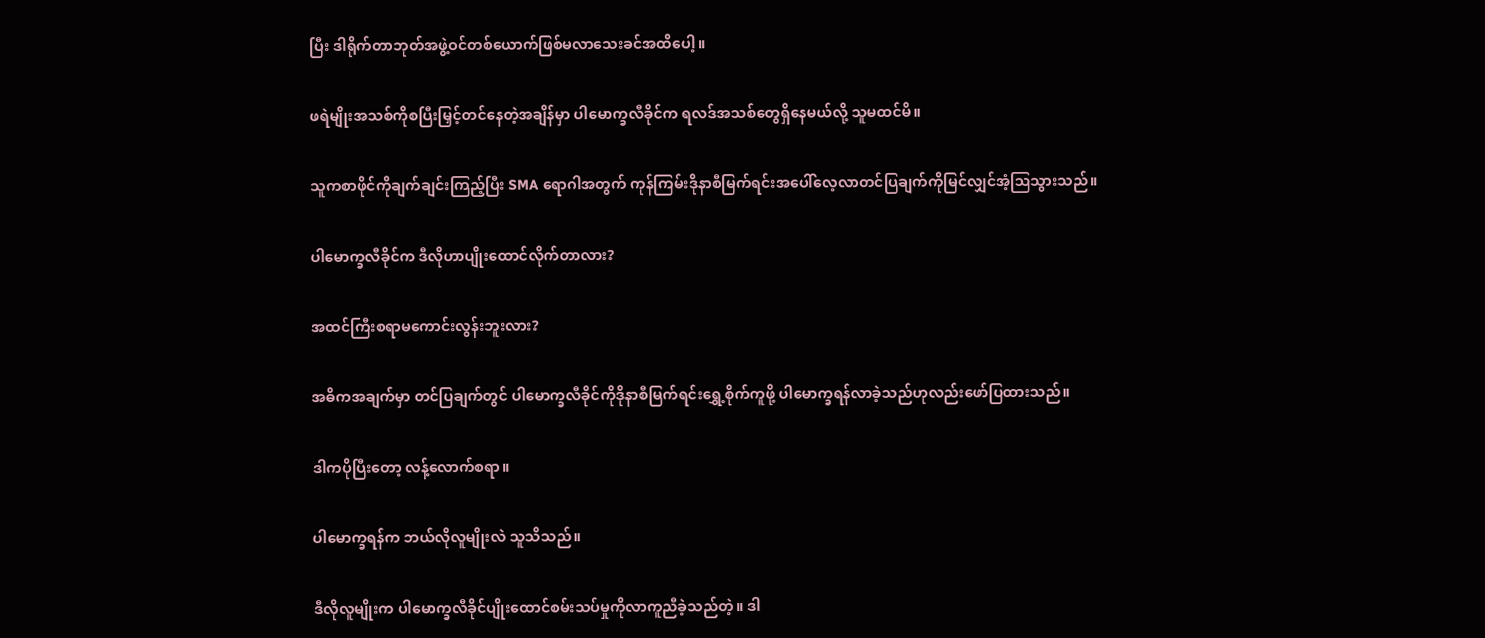ပြီး ဒါရိုက်တာဘုတ်အဖွဲ့ဝင်တစ်ယောက်ဖြစ်မလာသေးခင်အထိပေါ့။

ဖရဲမျိုးအသစ်ကိုစပြီးမြှင့်တင်နေတဲ့အချိန်မှာ ပါမောက္ခလီခိုင်က ရလဒ်အသစ်တွေရှိနေမယ်လို့ သူမထင်မိ။

သူကစာဖိုင်ကိုချက်ချင်းကြည့်ပြီး SMA ရောဂါအတွက် ကုန်ကြမ်းဒိုနာစီမြက်ရင်းအပေါ်လေ့လာတင်ပြချက်ကိုမြင်လျှင်အံ့ဩသွားသည်။

ပါမောက္ခလီခိုင်က ဒီလိုဟာပျိုးထောင်လိုက်တာလား?

အထင်ကြီးစရာမကောင်းလွန်းဘူးလား?

အဓိကအချက်မှာ တင်ပြချက်တွင် ပါမောက္ခလီခိုင်ကိုဒိုနာစီမြက်ရင်းရွှေ့စိုက်ကူဖို့ ပါမောက္ခရန်လာခဲ့သည်ဟုလည်းဖော်ပြထားသည်။

ဒါကပိုပြီးတော့ လန့်လောက်စရာ။

ပါမောက္ခရန်က ဘယ်လိုလူမျိုးလဲ သူသိသည်။

ဒီလိုလူမျိုးက ပါမောက္ခလီခိုင်ပျိုးထောင်စမ်းသပ်မှုကိုလာကူညီခဲ့သည်တဲ့။ ဒါ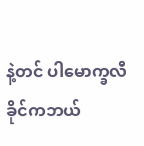နဲ့တင် ပါမောက္ခလီခိုင်ကဘယ်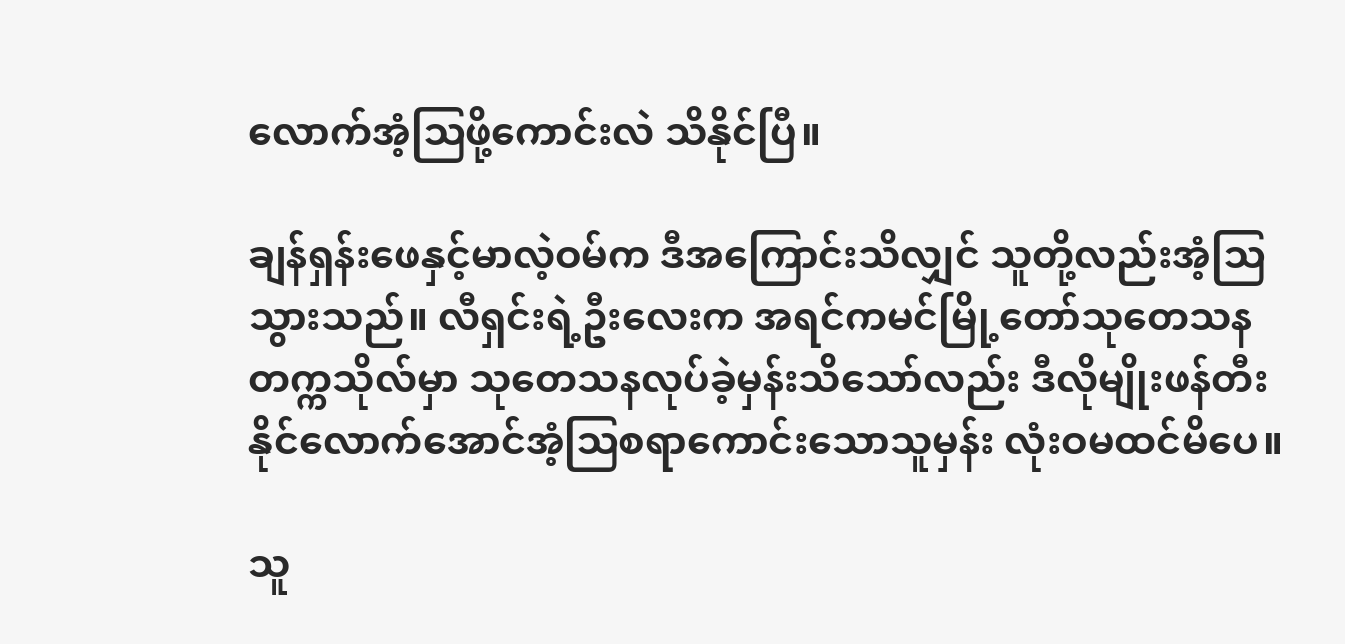လောက်အံ့ဩဖို့ကောင်းလဲ သိနိုင်ပြီ။

ချန်ရှန်းဖေနှင့်မာလဲ့ဝမ်က ဒီအကြောင်းသိလျှင် သူတို့လည်းအံ့ဩသွားသည်။ လီရှင်းရဲ့ဦးလေးက အရင်ကမင်မြို့တော်သုတေသနတက္ကသိုလ်မှာ သုတေသနလုပ်ခဲ့မှန်းသိသော်လည်း ဒီလိုမျိုးဖန်တီးနိုင်လောက်အောင်အံ့ဩစရာကောင်းသောသူမှန်း လုံးဝမထင်မိပေ။

သူ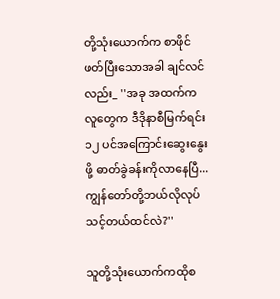တို့သုံးယောက်က စာဖိုင်ဖတ်ပြီးသောအခါ ချင်လင်လည်း_ ''အခု အထက်ကလူတွေက ဒီဒိုနာစီမြက်ရင်း ၁၂ ပင်အကြောင်းဆွေးနွေးဖို့ ဓာတ်ခွဲခန်းကိုလာနေပြီ... ကျွန်တော်တို့ဘယ်လိုလုပ်သင့်တယ်ထင်လဲ?''

သူတို့သုံးယောက်ကထိုစ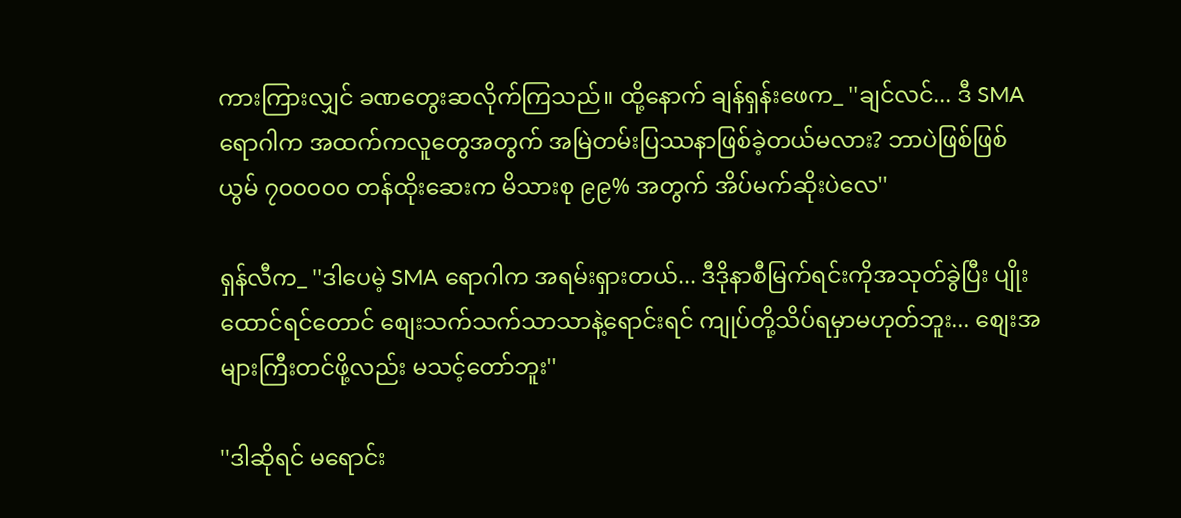ကားကြားလျှင် ခဏတွေးဆလိုက်ကြသည်။ ထို့နောက် ချန်ရှန်းဖေက_ ''ချင်လင်... ဒီ SMA ရောဂါက အထက်ကလူတွေအတွက် အမြဲတမ်းပြဿနာဖြစ်ခဲ့တယ်မလား? ဘာပဲဖြစ်ဖြစ် ယွမ် ၇၀၀၀၀၀ တန်ထိုးဆေးက မိသားစု ၉၉% အတွက် အိပ်မက်ဆိုးပဲလေ''

ရှန်လီက_ ''ဒါပေမဲ့ SMA ရောဂါက အရမ်းရှားတယ်... ဒီဒိုနာစီမြက်ရင်းကိုအသုတ်ခွဲပြီး ပျိုးထောင်ရင်တောင် စျေးသက်သက်သာသာနဲ့ရောင်းရင် ကျုပ်တို့သိပ်ရမှာမဟုတ်ဘူး... စျေးအများကြီးတင်ဖို့လည်း မသင့်တော်ဘူး''

''ဒါဆိုရင် မရောင်း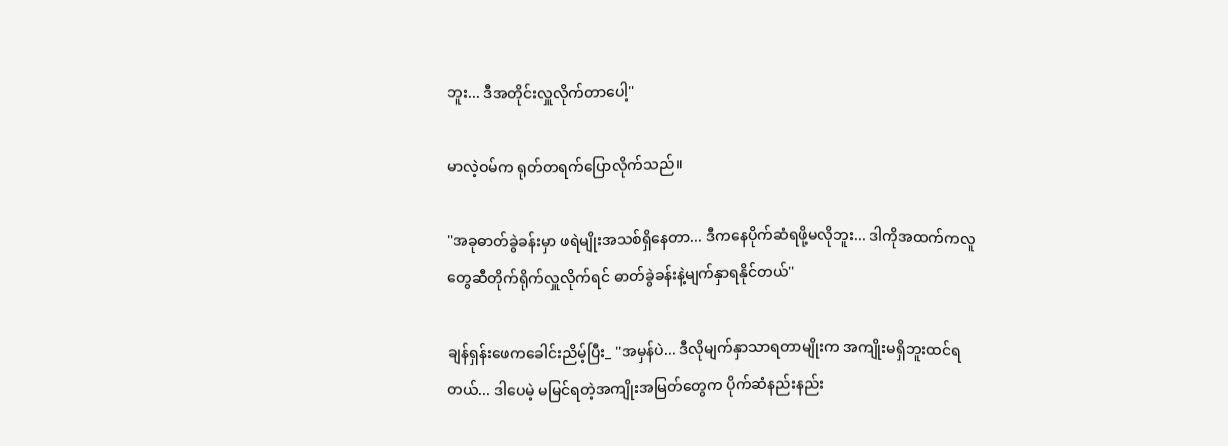ဘူး... ဒီအတိုင်းလှူလိုက်တာပေါ့''

မာလဲ့ဝမ်က ရုတ်တရက်ပြောလိုက်သည်။

''အခုဓာတ်ခွဲခန်းမှာ ဖရဲမျိုးအသစ်ရှိနေတာ... ဒီကနေပိုက်ဆံရဖို့မလိုဘူး... ဒါကိုအထက်ကလူတွေဆီတိုက်ရိုက်လှူလိုက်ရင် ဓာတ်ခွဲခန်းနဲ့မျက်နှာရနိုင်တယ်''

ချန်ရှန်းဖေကခေါင်းညိမ့်ပြီး_ ''အမှန်ပဲ... ဒီလိုမျက်နှာသာရတာမျိုးက အကျိုးမရှိဘူးထင်ရတယ်... ဒါပေမဲ့ မမြင်ရတဲ့အကျိုးအမြတ်တွေက ပိုက်ဆံနည်းနည်း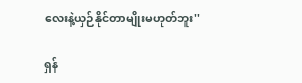လေးနဲ့ယှဉ်နိုင်တာမျိုးမဟုတ်ဘူး''

ရှန်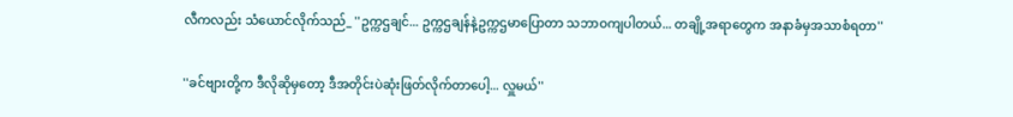လီကလည်း သံယောင်လိုက်သည်_ ''ဥက္ကဌချင်... ဥက္ကဌချန်နဲ့ဥက္ကဌမာပြောတာ သဘာဝကျပါတယ်... တချို့အရာတွေက အနာခံမှအသာစံရတာ''

''ခင်ဗျားတို့က ဒီလိုဆိုမှတော့ ဒီအတိုင်းပဲဆုံးဖြတ်လိုက်တာပေါ့... လှူမယ်''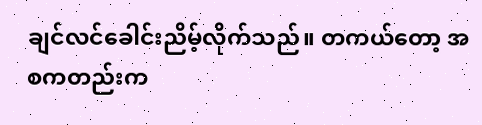ချင်လင်ခေါင်းညိမ့်လိုက်သည်။ တကယ်တော့ အစကတည်းက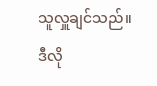သူလှူချင်သည်။ ဒီလို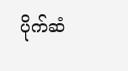ပိုက်ဆံ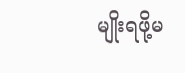မျိုးရဖို့မ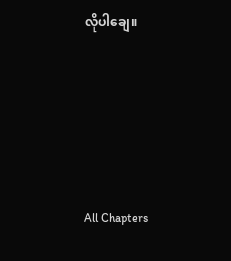လိုပါချေ။





All Chapters